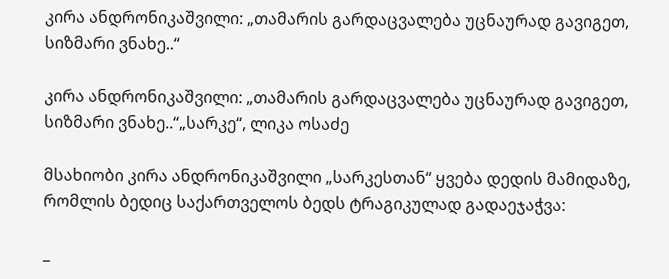კირა ანდრონიკაშვილი: „თამარის გარდაცვალება უცნაურად გავიგეთ, სიზმარი ვნახე..“

კირა ანდრონიკაშვილი: „თამარის გარდაცვალება უცნაურად გავიგეთ, სიზმარი ვნახე..“„სარკე“, ლიკა ოსაძე

მსახიობი კირა ანდრონიკაშვილი „სარკესთან“ ყვება დედის მამიდაზე, რომლის ბედიც საქართველოს ბედს ტრაგიკულად გადაეჯაჭვა:

_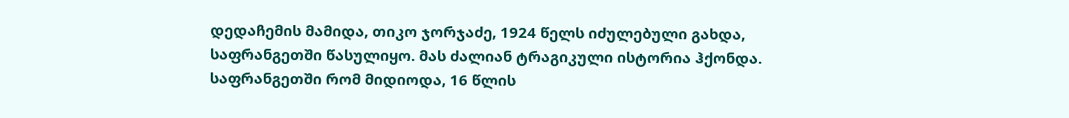დედაჩემის მამიდა, თიკო ჯორჯაძე, 1924 წელს იძულებული გახდა, საფრანგეთში წასულიყო. მას ძალიან ტრაგიკული ისტორია ჰქონდა. საფრანგეთში რომ მიდიოდა, 16 წლის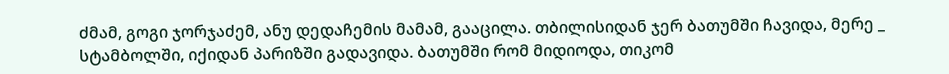ძმამ, გოგი ჯორჯაძემ, ანუ დედაჩემის მამამ, გააცილა. თბილისიდან ჯერ ბათუმში ჩავიდა, მერე _ სტამბოლში, იქიდან პარიზში გადავიდა. ბათუმში რომ მიდიოდა, თიკომ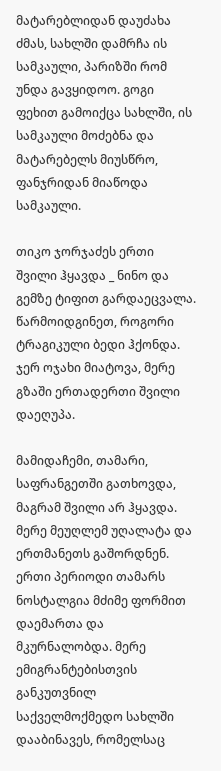მატარებლიდან დაუძახა ძმას, სახლში დამრჩა ის სამკაული, პარიზში რომ უნდა გავყიდოო. გოგი ფეხით გამოიქცა სახლში, ის სამკაული მოძებნა და მატარებელს მიუსწრო, ფანჯრიდან მიაწოდა სამკაული.

თიკო ჯორჯაძეს ერთი შვილი ჰყავდა _ ნინო და გემზე ტიფით გარდაეცვალა. წარმოიდგინეთ, როგორი ტრაგიკული ბედი ჰქონდა. ჯერ ოჯახი მიატოვა, მერე გზაში ერთადერთი შვილი დაეღუპა.

მამიდაჩემი, თამარი, საფრანგეთში გათხოვდა, მაგრამ შვილი არ ჰყავდა. მერე მეუღლემ უღალატა და ერთმანეთს გაშორდნენ. ერთი პერიოდი თამარს ნოსტალგია მძიმე ფორმით დაემართა და მკურნალობდა. მერე ემიგრანტებისთვის განკუთვნილ საქველმოქმედო სახლში დააბინავეს, რომელსაც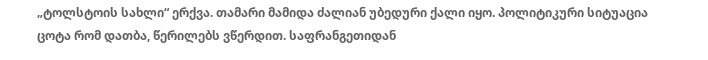„ტოლსტოის სახლი“ ერქვა. თამარი მამიდა ძალიან უბედური ქალი იყო. პოლიტიკური სიტუაცია ცოტა რომ დათბა, წერილებს ვწერდით. საფრანგეთიდან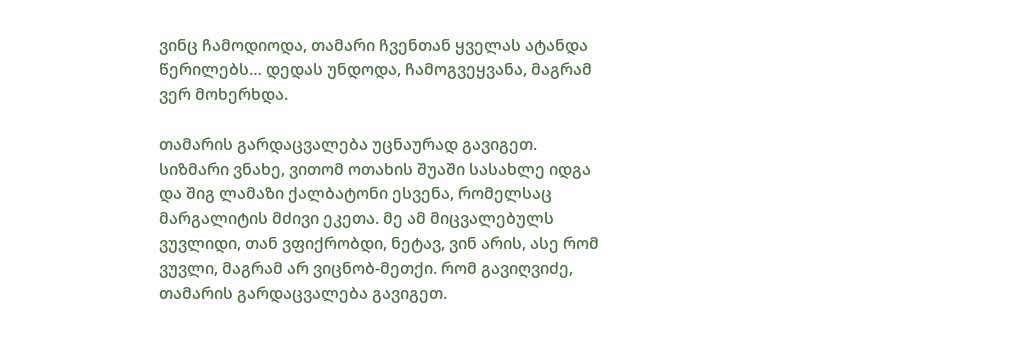ვინც ჩამოდიოდა, თამარი ჩვენთან ყველას ატანდა წერილებს… დედას უნდოდა, ჩამოგვეყვანა, მაგრამ ვერ მოხერხდა.

თამარის გარდაცვალება უცნაურად გავიგეთ. სიზმარი ვნახე, ვითომ ოთახის შუაში სასახლე იდგა და შიგ ლამაზი ქალბატონი ესვენა, რომელსაც მარგალიტის მძივი ეკეთა. მე ამ მიცვალებულს  ვუვლიდი, თან ვფიქრობდი, ნეტავ, ვინ არის, ასე რომ ვუვლი, მაგრამ არ ვიცნობ-მეთქი. რომ გავიღვიძე, თამარის გარდაცვალება გავიგეთ.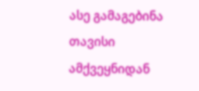ასე გამაგებინა თავისი ამქვეყნიდან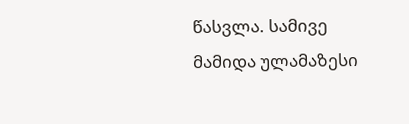წასვლა. სამივე მამიდა ულამაზესი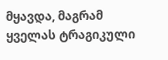მყავდა, მაგრამ ყველას ტრაგიკული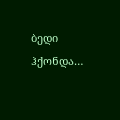ბედი ჰქონდა…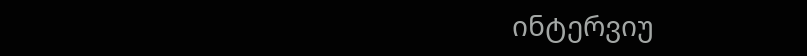ინტერვიუ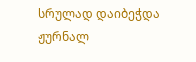სრულად დაიბეჭდა ჟურნალ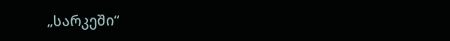„სარკეში“